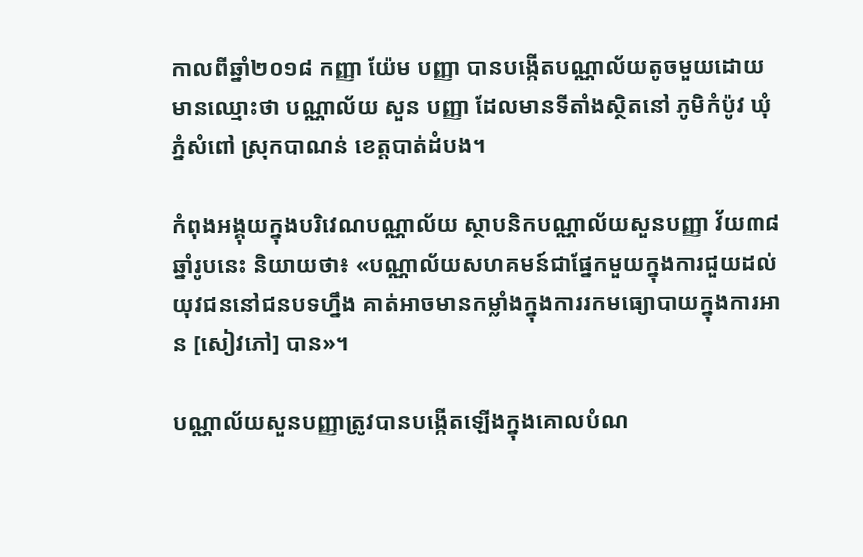កាលពីឆ្នាំ២០១៨ កញ្ញា យ៉ែម បញ្ញា បានបង្កើតបណ្ណាល័យតូចមួយដោយមានឈ្មោះថា បណ្ណាល័យ សួន បញ្ញា ដែលមានទីតាំងស្ថិតនៅ ភូមិកំប៉ូវ ឃុំភ្នំសំពៅ ស្រុកបាណន់ ខេត្តបាត់ដំបង។

កំពុងអង្គុយក្នុងបរិវេណបណ្ណាល័យ ស្ថាបនិកបណ្ណាល័យសួនបញ្ញា វ័យ៣៨ឆ្នាំរូបនេះ និយាយថា៖ «បណ្ណាល័យសហគមន៍ជាផ្នែកមួយក្នុងការជួយដល់យុវជននៅជនបទហ្នឹង គាត់អាចមានកម្លាំងក្នុងការរកមធ្យោបាយក្នុងការអាន [សៀវភៅ] បាន»។

បណ្ណាល័យសួនបញ្ញាត្រូវបានបង្កើតឡើងក្នុងគោលបំណ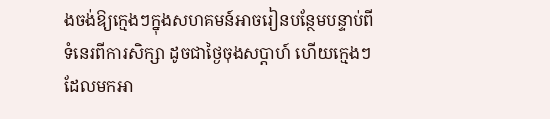ងចង់ឱ្យក្មេងៗក្នុងសហគមន៍អាចរៀនបន្ថែមបន្ទាប់ពីទំនេរពីការសិក្សា ដូចជាថ្ងៃចុងសប្តាហ៍ ហើយក្មេងៗដែលមកអា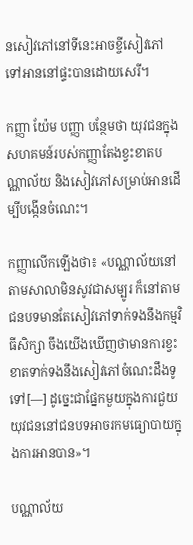នសៀវភៅនៅទីនេះអាចខ្ចីសៀវភៅទៅអាននៅផ្ទះបានដោយសេរី។

កញ្ញា យ៉ែម បញ្ញា បន្ថែមថា យុវជនក្នុងសហគមន៍របស់កញ្ញាតែងខ្វះខាតបណ្ណាល័យ និងសៀវភៅសម្រាប់អានដើម្បីបង្កើនចំណេះ។

កញ្ញាលើកឡើងថា៖ «បណ្ណាល័យនៅតាមសាលាមិនសូវជាសម្បូរ ក៏នៅតាមជនបទមានតែសៀវភៅទាក់ទងនឹងកម្មវិធីសិក្សា ចឹងយើងឃើញថាមានការខ្វះខាតទាក់ទងនឹងសៀវភៅចំណេះដឹងទូទៅ[—] ដូច្នេះជាផ្នែកមួយក្នុងការជួយយុវជននៅជនបទអាចរកមធ្យោបាយក្នុងការអានបាន»។

បណ្ណាល័យ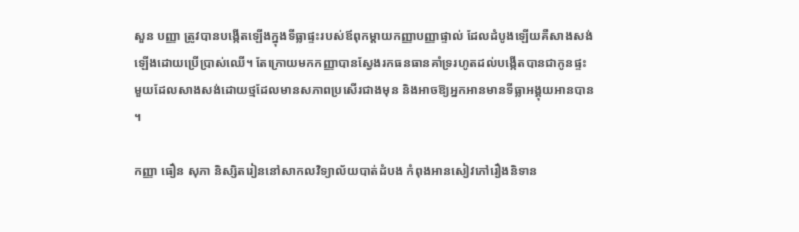សួន បញ្ញា ត្រូវបានបង្កើតឡើងក្នុងទីធ្លាផ្ទះរបស់ឪពុកម្តាយកញ្ញាបញ្ញាផ្ទាល់ ដែលដំបូងឡើយគឺសាងសង់ឡើងដោយប្រើប្រាស់ឈើ។ តែក្រោយមកកញ្ញាបានស្វែងរកធនធានគាំទ្ររហូតដល់បង្កើតបានជាកូនផ្ទះមួយដែលសាងសង់ដោយថ្មដែលមានសភាពប្រសើរជាងមុន និងអាចឱ្យអ្នកអានមានទីធ្លាអង្គុយអានបាន។

កញ្ញា ធឿន សុភា និស្សិតរៀននៅសាកលវិទ្យាល័យបាត់ដំបង កំពុងអានសៀវភៅរឿងនិទាន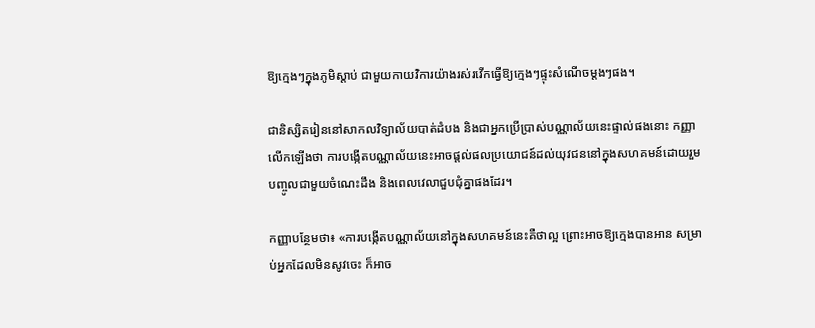ឱ្យក្មេងៗក្នុងភូមិស្តាប់ ជាមួយកាយវិការយ៉ាងរស់រវើកធ្វើឱ្យក្មេងៗផ្ទុះសំណើចម្តងៗផង។

ជានិស្សិតរៀននៅសាកលវិទ្យាល័យបាត់ដំបង និងជាអ្នកប្រើប្រាស់បណ្ណាល័យនេះផ្ទាល់ផងនោះ កញ្ញាលើកឡើងថា ការបង្កើតបណ្ណាល័យនេះអាចផ្តល់ផលប្រយោជន៍ដល់យុវជននៅក្នុងសហគមន៍ដោយរួមបញ្ចូលជាមួយចំណេះដឹង និងពេលវេលាជួបជុំគ្នាផងដែរ។

កញ្ញាបន្ថែមថា៖ «ការបង្កើតបណ្ណាល័យនៅក្នុងសហគមន៍នេះគឺថាល្អ ព្រោះអាចឱ្យក្មេងបានអាន សម្រាប់អ្នកដែលមិនសូវចេះ ក៏អាច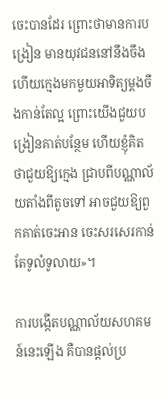ចេះបានដែរ ព្រោះថាមានការបង្រៀន មានយុវជននៅនឹងចឹងហើយក្មេងមកមួយអាទិត្យម្ដងចឹងកាន់តែល្អ ព្រោះយើងជួយបង្រៀនគាត់បន្ថែម ហើយខ្ញុំគិតថាជួយឱ្យក្មេង ជ្រាបពីបណ្ណាល័យតាំងពីតូចទៅ អាចជួយឱ្យពួកគាត់ចេះអាន ចេះសរសេរកាន់តែទូលំទូលាយ»។

ការបង្កើតបណ្ណាល័យសហគមន៍នេះឡើង គឺបានផ្តល់ប្រ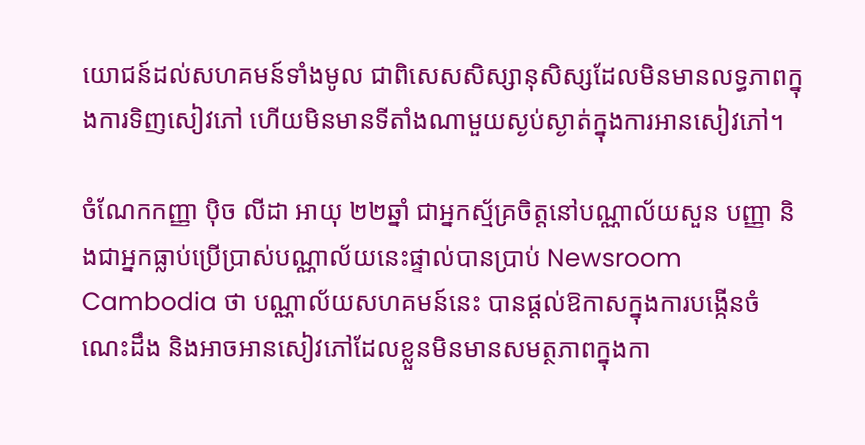យោជន៍ដល់សហគមន៍ទាំងមូល ជាពិសេសសិស្សានុសិស្សដែលមិនមានលទ្ធភាពក្នុងការទិញសៀវភៅ ហើយមិនមានទីតាំងណាមួយស្ងប់ស្ងាត់ក្នុងការអានសៀវភៅ។

ចំណែកកញ្ញា ប៉ិច លីដា អាយុ ២២ឆ្នាំ ជាអ្នកស្ម័គ្រចិត្តនៅបណ្ណាល័យសួន បញ្ញា និងជាអ្នកធ្លាប់ប្រើប្រាស់បណ្ណាល័យនេះផ្ទាល់បានប្រាប់ Newsroom  Cambodia ថា បណ្ណាល័យសហគមន៍នេះ បានផ្តល់ឱកាសក្នុងការបង្កើនចំណេះដឹង និងអាចអានសៀវភៅដែលខ្លួនមិនមានសមត្ថភាពក្នុងកា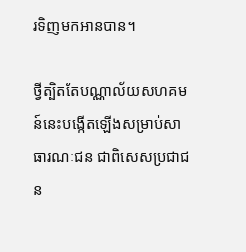រទិញមកអានបាន។

ថ្វីត្បិតតែបណ្ណាល័យសហគមន៍នេះបង្កើតឡើងសម្រាប់សាធារណៈជន ជាពិសេសប្រជាជន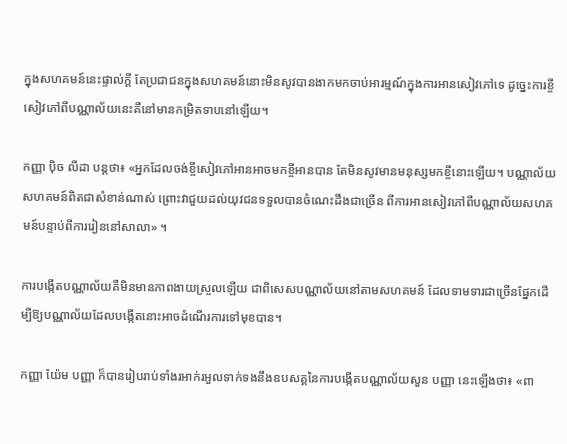ក្នុងសហគមន៍នេះផ្ទាល់ក្តី តែប្រជាជនក្នុងសហគមន៍នោះមិនសូវបានងាកមកចាប់អារម្មណ៍ក្នុងការអានសៀវភៅទេ ដូច្នេះការខ្ចីសៀវភៅពីបណ្ណាល័យនេះគឺនៅមានកម្រិតទាបនៅឡើយ។

កញ្ញា ប៉ិច លីដា បន្តថា៖ «អ្នកដែលចង់ខ្ចីសៀវភៅអានអាចមកខ្ចីអានបាន តែមិនសូវមានមនុស្សមកខ្ចីនោះឡើយ។ បណ្ណាល័យសហគមន៍ពិតជាសំខាន់ណាស់ ព្រោះវាជួយដល់យុវជនទទួលបានចំណេះដឹងជាច្រើន ពីការអានសៀវភៅពីបណ្ណាល័យសហគមន៍បន្ទាប់ពីការរៀននៅសាលា» ។

ការបង្កើតបណ្ណាល័យគឺមិនមានភាពងាយស្រួលឡើយ ជាពិសេសបណ្ណាល័យនៅតាមសហគមន៍ ដែលទាមទារជាច្រើនផ្នែកដើម្បីឱ្យបណ្ណាល័យដែលបង្កើតនោះអាចដំណើរការទៅមុខបាន។

កញ្ញា យ៉ែម បញ្ញា ក៏បានរៀបរាប់ទាំងរអាក់រអួលទាក់ទងនឹងឧបសគ្គនៃការបង្កើតបណ្ណាល័យសួន បញ្ញា នេះឡើងថា៖ «ពា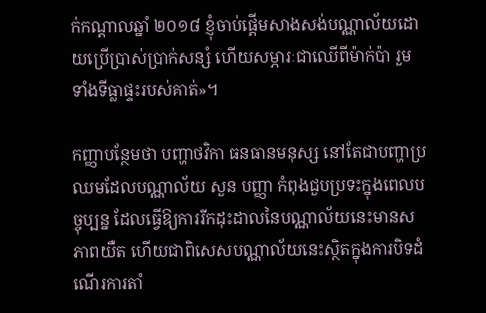ក់កណ្តាលឆ្នាំ ២០១៨ ខ្ញុំចាប់ផ្តើមសាងសង់បណ្ណាល័យដោយប្រើប្រាស់ប្រាក់សន្សំ ហើយសម្ភារៈជាឈើពីម៉ាក់ប៉ា រួមទាំងទីធ្លាផ្ទះរបស់គាត់»។

កញ្ញាបន្ថែមថា បញ្ហាថវិកា ធនធានមនុស្ស នៅតែជាបញ្ហាប្រឈមដែលបណ្ណាល័យ សួន បញ្ញា កំពុងជួបប្រទះក្នុងពេលបច្ចុប្បន្ន ដែលធ្វើឱ្យការរីកដុះដាលនៃបណ្ណាល័យនេះមានសភាពយឺត ហើយជាពិសេសបណ្ណាល័យនេះស្ថិតក្នុងការបិទដំណើរការតាំ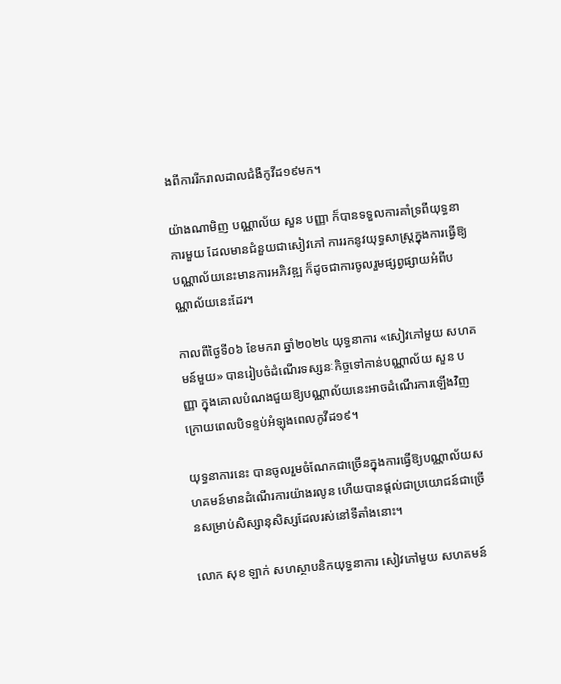ងពីការរីករាលដាលជំងឺកូវីដ១៩មក។

យ៉ាងណាមិញ បណ្ណាល័យ សួន បញ្ញា ក៏បានទទួលការគាំទ្រពីយុទ្ធនាការមួយ ដែលមានជំនួយជាសៀវភៅ ការរកនូវយុទ្ធសាស្រ្តក្នុងការធ្វើឱ្យបណ្ណាល័យនេះមានការអភិវឌ្ឍ ក៏ដូចជាការចូលរួមផ្សព្វផ្សាយអំពីបណ្ណាល័យនេះដែរ។

កាលពីថ្ងៃទី០៦ ខែមករា ឆ្នាំ២០២៤ យុទ្ធនាការ «សៀវភៅមួយ សហគមន៍មួយ» បានរៀបចំដំណើរទស្សនៈកិច្ចទៅកាន់បណ្ណាល័យ សួន បញ្ញា ក្នុងគោលបំណងជួយឱ្យបណ្ណាល័យនេះអាចដំណើរការឡើងវិញក្រោយពេលបិទខ្ទប់អំឡុងពេលកូវីដ១៩។

យុទ្ធនាការនេះ បានចូលរួមចំណែកជាច្រើនក្នុងការធ្វើឱ្យបណ្ណាល័យសហគមន៍មានដំណើរការយ៉ាងរលូន ហើយបានផ្តល់ជាប្រយោជន៍ជាច្រើនសម្រាប់សិស្សានុសិស្សដែលរស់នៅទីតាំងនោះ។

លោក សុខ ឡាក់ សហស្ថាបនិកយុទ្ធនាការ សៀវភៅមួយ សហគមន៍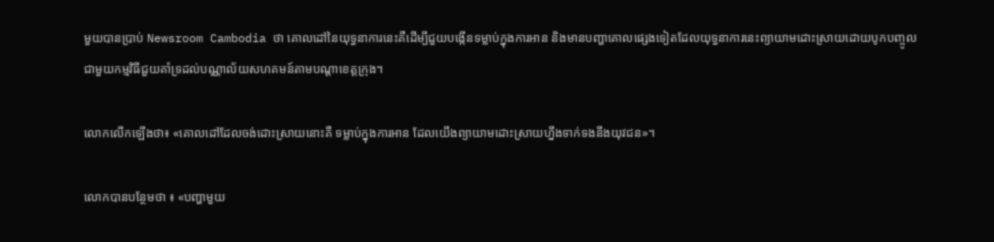មួយបានប្រាប់ Newsroom Cambodia ថា គោលដៅនៃយុទ្ធនាការនេះគឺដើម្បីជួយបង្កើនទម្លាប់ក្នុងការអាន និងមានបញ្ហាគោលផ្សេងទៀតដែលយុទ្ធនាការនេះព្យាយាមដោះស្រាយដោយបូកបញ្ចូលជាមួយកម្មវិធីជួយគាំទ្រដល់បណ្ណាល័យសហគមន៍តាមបណ្តាខេត្តក្រុង។

លោកលើកឡើងថា៖ «គោលដៅដែលចង់ដោះស្រាយនោះគឺ ទម្លាប់ក្នុងការអាន ដែលយើងព្យាយាមដោះស្រាយហ្នឹងទាក់ទងនឹងយុវជន»។

លោកបានបន្ថែមថា ៖ «បញ្ហាមួយ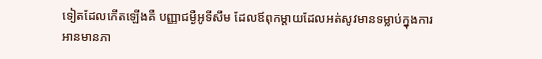ទៀតដែលកើតឡើងគឺ បញ្ញាជម្ងឺអូទីសឹម ដែលឪពុកម្តាយដែលអត់សូវមានទម្លាប់ក្នុងការអានមានភា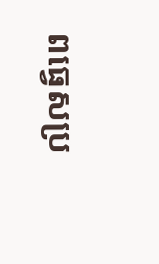ពធ្វេសប្រ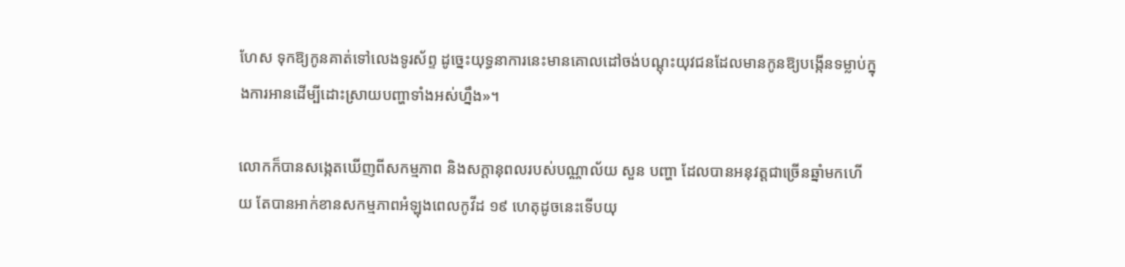ហែស ទុកឱ្យកូនគាត់ទៅលេងទូរស័ព្ទ ដូច្នេះយុទ្ធនាការនេះមានគោលដៅចង់បណ្តុះយុវជនដែលមានកូនឱ្យបង្កើនទម្លាប់ក្នុងការអានដើម្បីដោះស្រាយបញ្ហាទាំងអស់ហ្នឹង»។

លោកក៏បានសង្កេតឃើញពីសកម្មភាព និងសក្តានុពលរបស់បណ្ណាល័យ សួន បញ្ហា ដែលបានអនុវត្តជាច្រើនឆ្នាំមកហើយ តែបានអាក់ខានសកម្មភាពអំឡុងពេលកូវីដ ១៩ ហេតុដូចនេះទើបយុ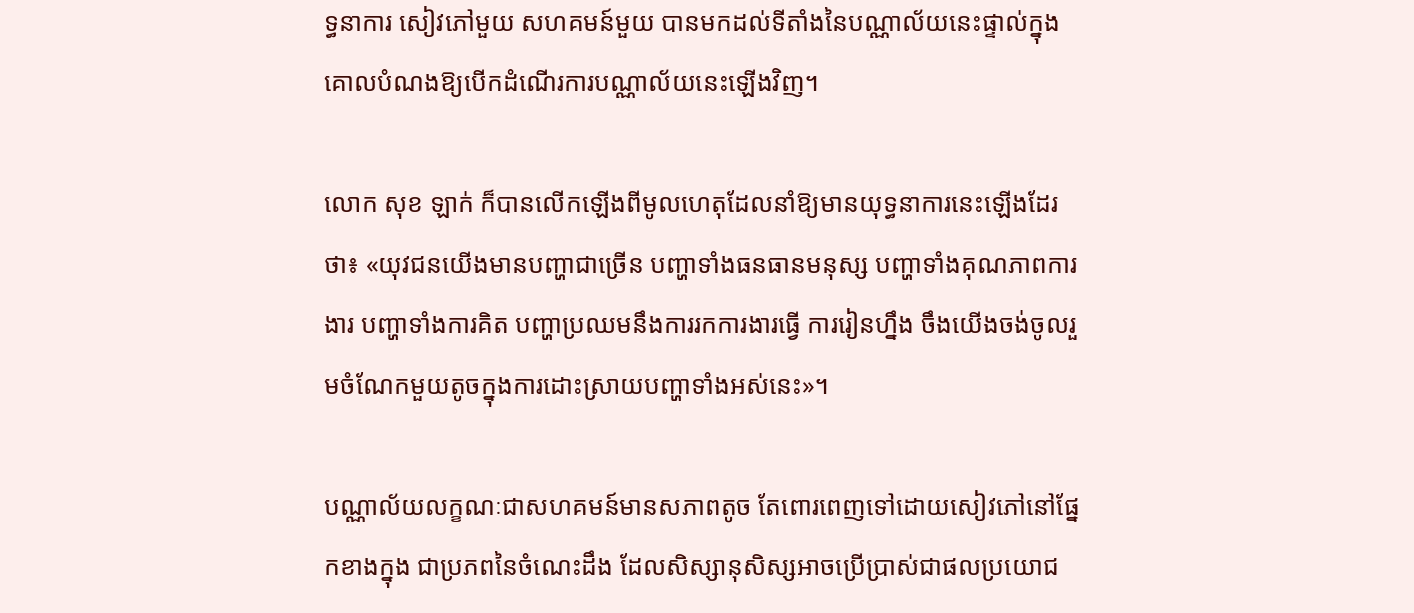ទ្ធនាការ សៀវភៅមួយ សហគមន៍មួយ បានមកដល់ទីតាំងនៃបណ្ណាល័យនេះផ្ទាល់ក្នុងគោលបំណងឱ្យបើកដំណើរការបណ្ណាល័យនេះឡើងវិញ។

លោក សុខ ឡាក់ ក៏បានលើកឡើងពីមូលហេតុដែលនាំឱ្យមានយុទ្ធនាការនេះឡើងដែរថា៖ «យុវជនយើងមានបញ្ហាជាច្រើន បញ្ហាទាំងធនធានមនុស្ស បញ្ហាទាំងគុណភាពការងារ បញ្ហាទាំងការគិត បញ្ហាប្រឈមនឹងការរកការងារធ្វើ ការរៀនហ្នឹង ចឹងយើងចង់ចូលរួមចំណែកមួយតូចក្នុងការដោះស្រាយបញ្ហាទាំងអស់នេះ»។

បណ្ណាល័យលក្ខណៈជាសហគមន៍មានសភាពតូច តែពោរពេញទៅដោយសៀវភៅនៅផ្នែកខាងក្នុង ជាប្រភពនៃចំណេះដឹង ដែលសិស្សានុសិស្សអាចប្រើប្រាស់ជាផលប្រយោជ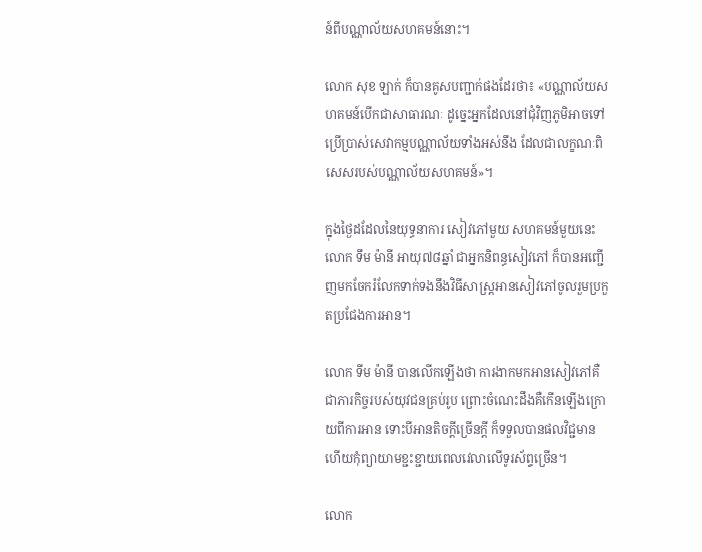ន៍ពីបណ្ណាល័យសហគមន៍នោះ។

លោក សុខ ឡាក់ ក៏បានគូសបញ្ជាក់ផងដែរថា៖ «បណ្ណាល័យសហគមន៍បើកជាសាធារណៈ ដូច្នេះអ្នកដែលនៅជុំវិញភូមិអាចទៅប្រើប្រាស់សេវាកម្មបណ្ណាល័យទាំងអស់នឹង ដែលជាលក្ខណៈពិសេសរបស់បណ្ណាល័យសហគមន៍»។

ក្នុងថ្ងៃដដែលនៃយុទ្ធនាការ សៀវភៅមួយ សហគមន៍មួយនេះ លោក ទឹម ម៉ានី អាយុ៧៨ឆ្នាំ ជាអ្នកនិពន្ធសៀវភៅ ក៏បានអញ្ជើញមកចែករំលែកទាក់ទងនឹងវិធីសាស្រ្តអានសៀវភៅចូលរួមប្រកួតប្រជែងការអាន។

លោក ទីម ម៉ានី បានលើកឡើងថា ការងាកមកអានសៀវភៅគឺជាភារកិច្ចរបស់យុវជនគ្រប់រូប ព្រោះចំណេះដឹងគឺកើនឡើងក្រោយពីការអាន ទោះបីអានតិចក្តីច្រើនក្តី ក៏ទទួលបានផលវិជ្ជមាន ហើយកុំព្យាយាមខ្ជះខ្ជាយពេលវេលាលើទូរស័ព្ទច្រើន។

លោក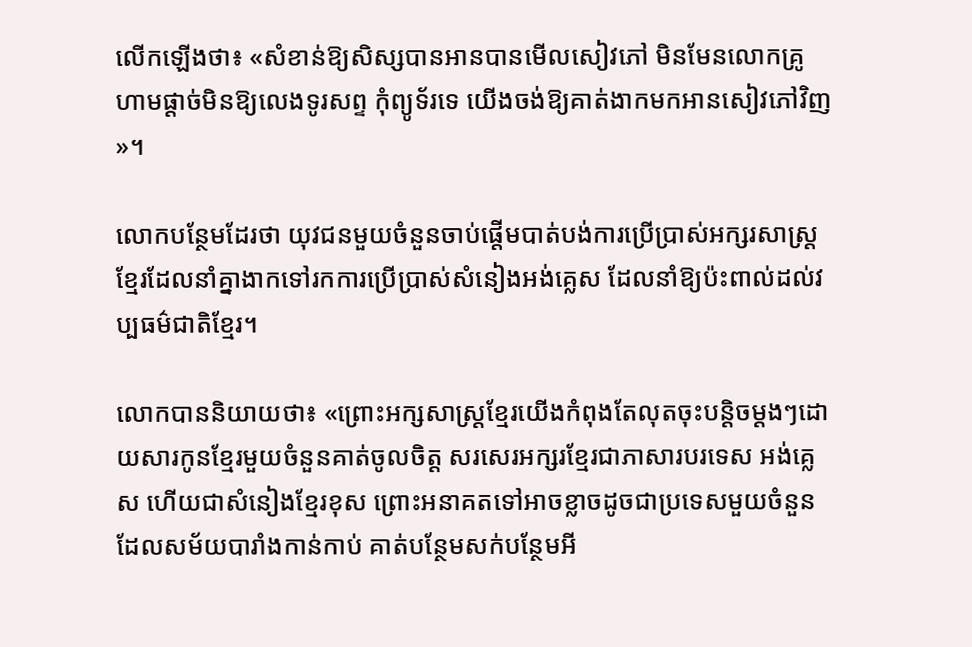លើកឡើងថា៖ «សំខាន់ឱ្យសិស្សបានអានបានមើលសៀវភៅ មិនមែនលោកគ្រូហាមផ្ដាច់មិនឱ្យលេងទូរសព្ទ កុំព្យូទ័រទេ យើងចង់ឱ្យគាត់ងាកមកអានសៀវភៅវិញ»។

លោកបន្ថែមដែរថា យុវជនមួយចំនួនចាប់ផ្តើមបាត់បង់ការប្រើប្រាស់អក្សរសាស្រ្តខ្មែរដែលនាំគ្នាងាកទៅរកការប្រើប្រាស់សំនៀងអង់គ្លេស ដែលនាំឱ្យប៉ះពាល់ដល់វប្បធម៌ជាតិខ្មែរ។

លោកបាននិយាយថា៖ «ព្រោះអក្សសាស្រ្តខ្មែរយើងកំពុងតែលុតចុះបន្តិចម្ដងៗដោយសារកូនខ្មែរមួយចំនួនគាត់ចូលចិត្ត សរសេរអក្សរខ្មែរជាភាសារបរទេស អង់គ្លេស ហើយជាសំនៀងខ្មែរខុស ព្រោះអនាគតទៅអាចខ្លាចដូចជាប្រទេសមួយចំនួនដែលសម័យបារាំងកាន់កាប់ គាត់បន្ថែមសក់បន្ថែមអី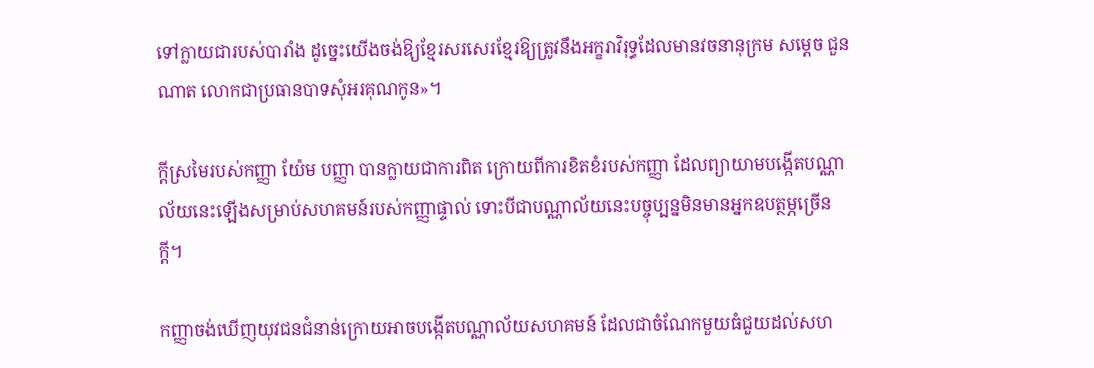ទៅក្លាយជារបស់បារាំង ដូច្នេះយើងចង់ឱ្យខ្មែរសរសេរខ្មែរឱ្យត្រូវនឹងអក្ខរាវិរុទ្ធដែលមានវចនានុក្រម សម្ដេច ជួន ណាត លោកជាប្រធានបាទសុំអរគុណកូន»។

ក្តីស្រមៃរបស់កញ្ញា យ៉ែម បញ្ញា បានក្លាយជាការពិត ក្រោយពីការខិតខំរបស់កញ្ញា ដែលព្យាយាមបង្កើតបណ្ណាល័យនេះឡើងសម្រាប់សហគមន៍របស់កញ្ញាផ្ទាល់ ទោះបីជាបណ្ណាល័យនេះបច្ចុប្បន្នមិនមានអ្នកឧបត្ថម្ភច្រើនក្តី។

កញ្ញាចង់ឃើញយុវជនជំនាន់ក្រោយអាចបង្កើតបណ្ណាល័យសហគមន៍ ដែលជាចំណែកមួយធំជួយដល់សហ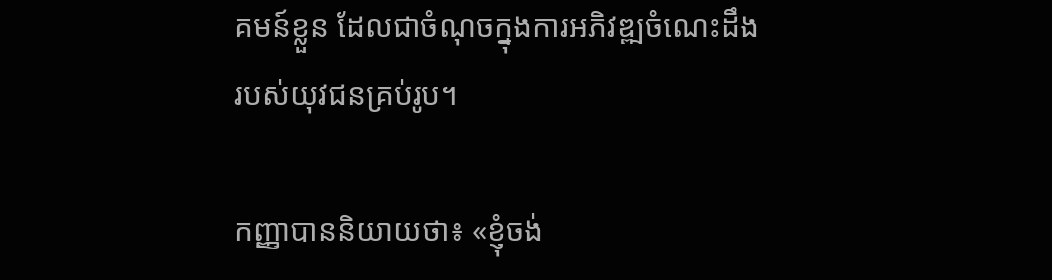គមន៍ខ្លួន ដែលជាចំណុចក្នុងការអភិវឌ្ឍចំណេះដឹងរបស់យុវជនគ្រប់រូប។

កញ្ញាបាននិយាយថា៖ «ខ្ញុំចង់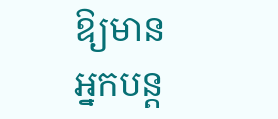ឱ្យមានអ្នកបន្ត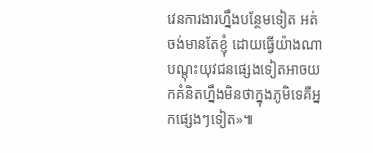វេនការងារហ្នឹងបន្ថែមទៀត អត់ចង់មានតែខ្ញុំ ដោយធ្វើយ៉ាងណាបណ្តុះយុវជនផ្សេងទៀតអាចយកគំនិតហ្នឹងមិនថាក្នុងភូមិទេគឺអ្នកផ្សេងៗទៀត»៕